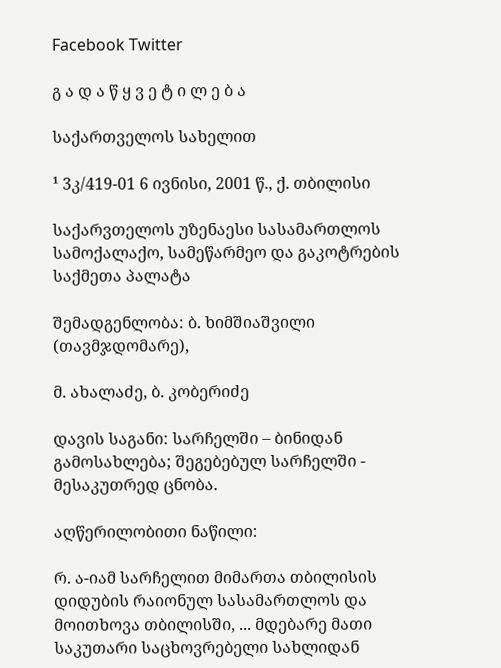Facebook Twitter

გ ა დ ა წ ყ ვ ე ტ ი ლ ე ბ ა

საქართველოს სახელით

¹ 3კ/419-01 6 ივნისი, 2001 წ., ქ. თბილისი

საქარვთელოს უზენაესი სასამართლოს სამოქალაქო, სამეწარმეო და გაკოტრების საქმეთა პალატა

შემადგენლობა: ბ. ხიმშიაშვილი (თავმჯდომარე),

მ. ახალაძე, ბ. კობერიძე

დავის საგანი: სარჩელში – ბინიდან გამოსახლება; შეგებებულ სარჩელში - მესაკუთრედ ცნობა.

აღწერილობითი ნაწილი:

რ. ა-იამ სარჩელით მიმართა თბილისის დიდუბის რაიონულ სასამართლოს და მოითხოვა თბილისში, ... მდებარე მათი საკუთარი საცხოვრებელი სახლიდან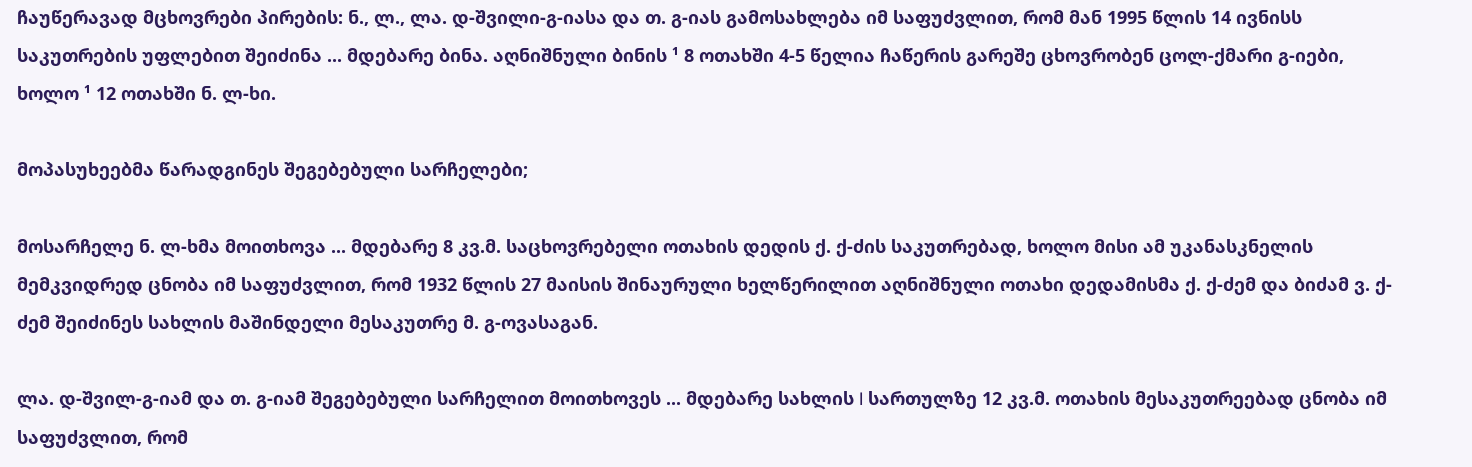ჩაუწერავად მცხოვრები პირების: ნ., ლ., ლა. დ-შვილი-გ-იასა და თ. გ-იას გამოსახლება იმ საფუძვლით, რომ მან 1995 წლის 14 ივნისს საკუთრების უფლებით შეიძინა ... მდებარე ბინა. აღნიშნული ბინის ¹ 8 ოთახში 4-5 წელია ჩაწერის გარეშე ცხოვრობენ ცოლ-ქმარი გ-იები, ხოლო ¹ 12 ოთახში ნ. ლ-ხი.

მოპასუხეებმა წარადგინეს შეგებებული სარჩელები;

მოსარჩელე ნ. ლ-ხმა მოითხოვა ... მდებარე 8 კვ.მ. საცხოვრებელი ოთახის დედის ქ. ქ-ძის საკუთრებად, ხოლო მისი ამ უკანასკნელის მემკვიდრედ ცნობა იმ საფუძვლით, რომ 1932 წლის 27 მაისის შინაურული ხელწერილით აღნიშნული ოთახი დედამისმა ქ. ქ-ძემ და ბიძამ ვ. ქ-ძემ შეიძინეს სახლის მაშინდელი მესაკუთრე მ. გ-ოვასაგან.

ლა. დ-შვილ-გ-იამ და თ. გ-იამ შეგებებული სარჩელით მოითხოვეს ... მდებარე სახლის I სართულზე 12 კვ.მ. ოთახის მესაკუთრეებად ცნობა იმ საფუძვლით, რომ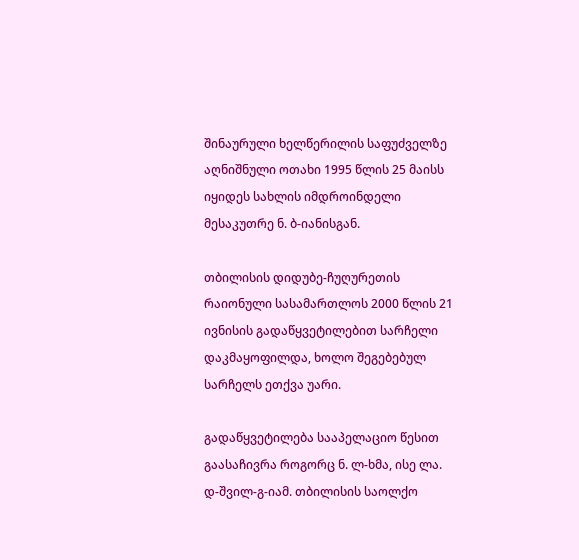შინაურული ხელწერილის საფუძველზე აღნიშნული ოთახი 1995 წლის 25 მაისს იყიდეს სახლის იმდროინდელი მესაკუთრე ნ. ბ-იანისგან.

თბილისის დიდუბე-ჩუღურეთის რაიონული სასამართლოს 2000 წლის 21 ივნისის გადაწყვეტილებით სარჩელი დაკმაყოფილდა, ხოლო შეგებებულ სარჩელს ეთქვა უარი.

გადაწყვეტილება სააპელაციო წესით გაასაჩივრა როგორც ნ. ლ-ხმა, ისე ლა. დ-შვილ-გ-იამ. თბილისის საოლქო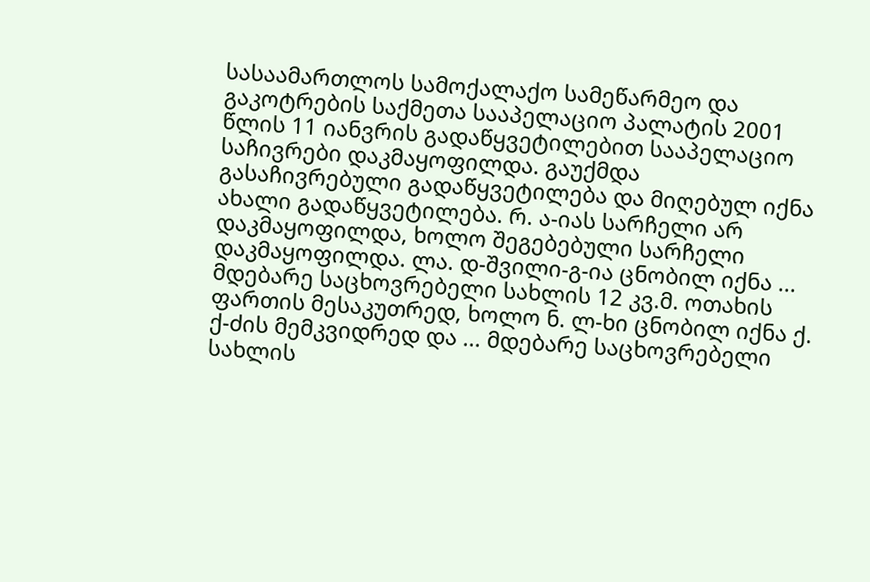სასაამართლოს სამოქალაქო სამეწარმეო და გაკოტრების საქმეთა სააპელაციო პალატის 2001 წლის 11 იანვრის გადაწყვეტილებით სააპელაციო საჩივრები დაკმაყოფილდა. გაუქმდა გასაჩივრებული გადაწყვეტილება და მიღებულ იქნა ახალი გადაწყვეტილება. რ. ა-იას სარჩელი არ დაკმაყოფილდა, ხოლო შეგებებული სარჩელი დაკმაყოფილდა. ლა. დ-შვილი-გ-ია ცნობილ იქნა ... მდებარე საცხოვრებელი სახლის 12 კვ.მ. ოთახის ფართის მესაკუთრედ, ხოლო ნ. ლ-ხი ცნობილ იქნა ქ. ქ-ძის მემკვიდრედ და ... მდებარე საცხოვრებელი სახლის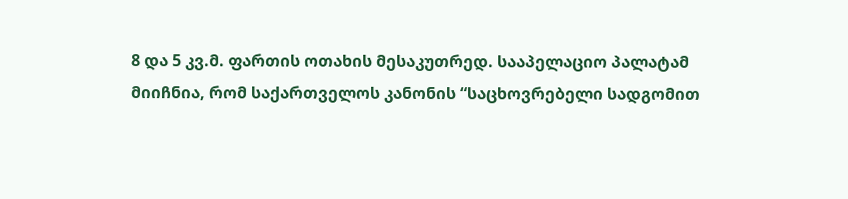8 და 5 კვ.მ. ფართის ოთახის მესაკუთრედ. სააპელაციო პალატამ მიიჩნია, რომ საქართველოს კანონის “საცხოვრებელი სადგომით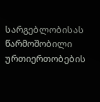სარგებლობისას წარმოშობილი ურთიერთობების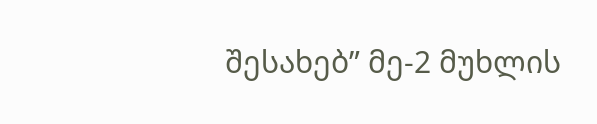შესახებ” მე-2 მუხლის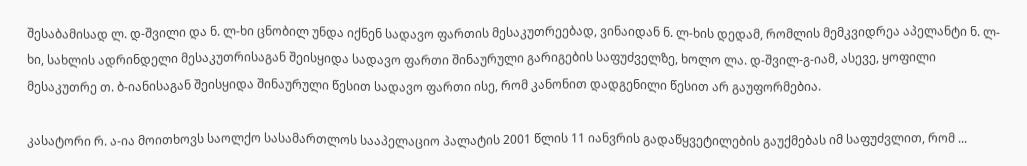შესაბამისად ლ. დ-შვილი და ნ. ლ-ხი ცნობილ უნდა იქნენ სადავო ფართის მესაკუთრეებად, ვინაიდან ნ. ლ-ხის დედამ, რომლის მემკვიდრეა აპელანტი ნ. ლ-ხი, სახლის ადრინდელი მესაკუთრისაგან შეისყიდა სადავო ფართი შინაურული გარიგების საფუძველზე, ხოლო ლა. დ-შვილ-გ-იამ, ასევე, ყოფილი მესაკუთრე თ. ბ-იანისაგან შეისყიდა შინაურული წესით სადავო ფართი ისე, რომ კანონით დადგენილი წესით არ გაუფორმებია.

კასატორი რ. ა-ია მოითხოვს საოლქო სასამართლოს სააპელაციო პალატის 2001 წლის 11 იანვრის გადაწყვეტილების გაუქმებას იმ საფუძვლით, რომ ...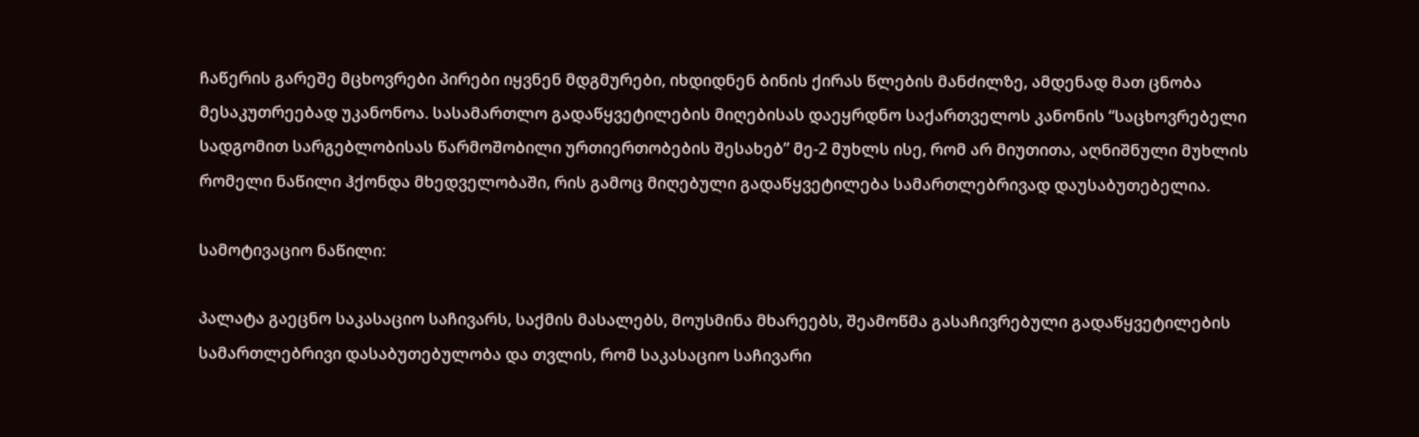ჩაწერის გარეშე მცხოვრები პირები იყვნენ მდგმურები, იხდიდნენ ბინის ქირას წლების მანძილზე, ამდენად მათ ცნობა მესაკუთრეებად უკანონოა. სასამართლო გადაწყვეტილების მიღებისას დაეყრდნო საქართველოს კანონის “საცხოვრებელი სადგომით სარგებლობისას წარმოშობილი ურთიერთობების შესახებ” მე-2 მუხლს ისე, რომ არ მიუთითა, აღნიშნული მუხლის რომელი ნაწილი ჰქონდა მხედველობაში, რის გამოც მიღებული გადაწყვეტილება სამართლებრივად დაუსაბუთებელია.

სამოტივაციო ნაწილი:

პალატა გაეცნო საკასაციო საჩივარს, საქმის მასალებს, მოუსმინა მხარეებს, შეამოწმა გასაჩივრებული გადაწყვეტილების სამართლებრივი დასაბუთებულობა და თვლის, რომ საკასაციო საჩივარი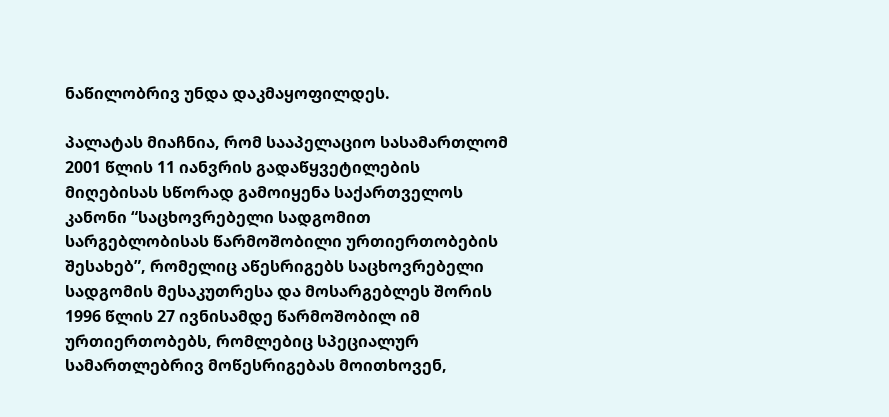ნაწილობრივ უნდა დაკმაყოფილდეს.

პალატას მიაჩნია, რომ სააპელაციო სასამართლომ 2001 წლის 11 იანვრის გადაწყვეტილების მიღებისას სწორად გამოიყენა საქართველოს კანონი “საცხოვრებელი სადგომით სარგებლობისას წარმოშობილი ურთიერთობების შესახებ”, რომელიც აწესრიგებს საცხოვრებელი სადგომის მესაკუთრესა და მოსარგებლეს შორის 1996 წლის 27 ივნისამდე წარმოშობილ იმ ურთიერთობებს, რომლებიც სპეციალურ სამართლებრივ მოწესრიგებას მოითხოვენ,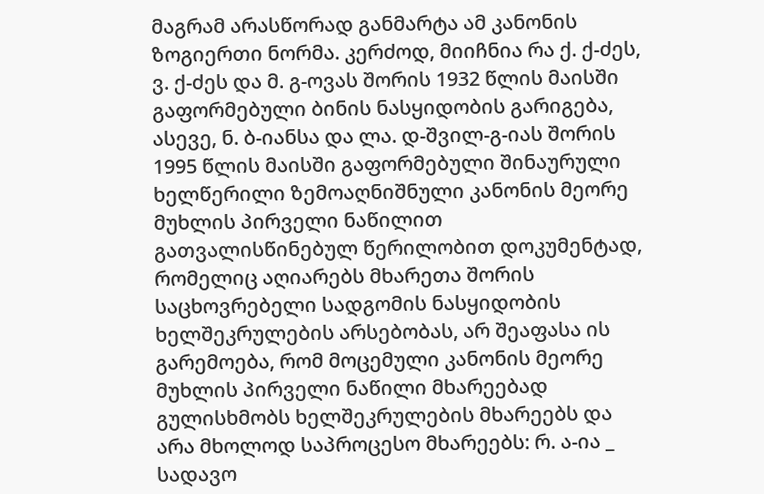მაგრამ არასწორად განმარტა ამ კანონის ზოგიერთი ნორმა. კერძოდ, მიიჩნია რა ქ. ქ-ძეს, ვ. ქ-ძეს და მ. გ-ოვას შორის 1932 წლის მაისში გაფორმებული ბინის ნასყიდობის გარიგება, ასევე, ნ. ბ-იანსა და ლა. დ-შვილ-გ-იას შორის 1995 წლის მაისში გაფორმებული შინაურული ხელწერილი ზემოაღნიშნული კანონის მეორე მუხლის პირველი ნაწილით გათვალისწინებულ წერილობით დოკუმენტად, რომელიც აღიარებს მხარეთა შორის საცხოვრებელი სადგომის ნასყიდობის ხელშეკრულების არსებობას, არ შეაფასა ის გარემოება, რომ მოცემული კანონის მეორე მუხლის პირველი ნაწილი მხარეებად გულისხმობს ხელშეკრულების მხარეებს და არა მხოლოდ საპროცესო მხარეებს: რ. ა-ია _ სადავო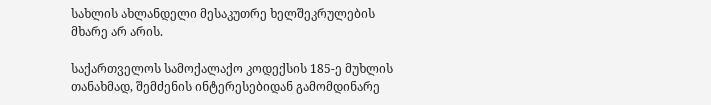სახლის ახლანდელი მესაკუთრე ხელშეკრულების მხარე არ არის.

საქართველოს სამოქალაქო კოდექსის 185-ე მუხლის თანახმად, შემძენის ინტერესებიდან გამომდინარე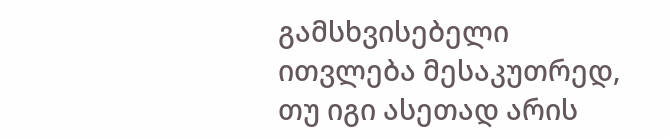გამსხვისებელი ითვლება მესაკუთრედ, თუ იგი ასეთად არის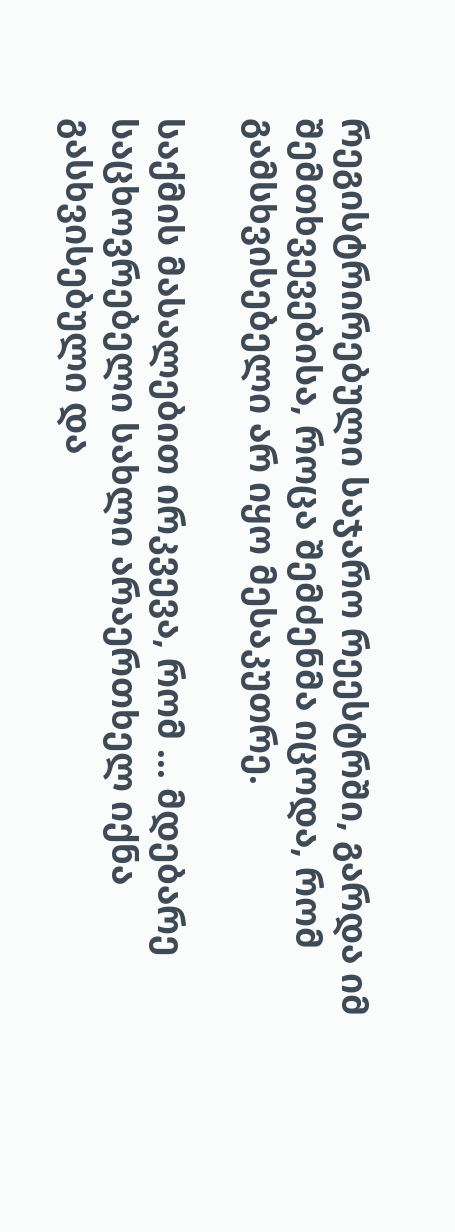რეგისტრირებული საჯარო რეესტრში, გარდა იმ შემთხვევებისა, როცა შემძენმა იცოდა, რომ გამსხვისებელი არ იყო მესაკუთრე.

საქმის მასალებით ირკვევა, რომ ... მდებარე საცხოვრებელი სახლი არაერთხელ იქნა გასხვისებული და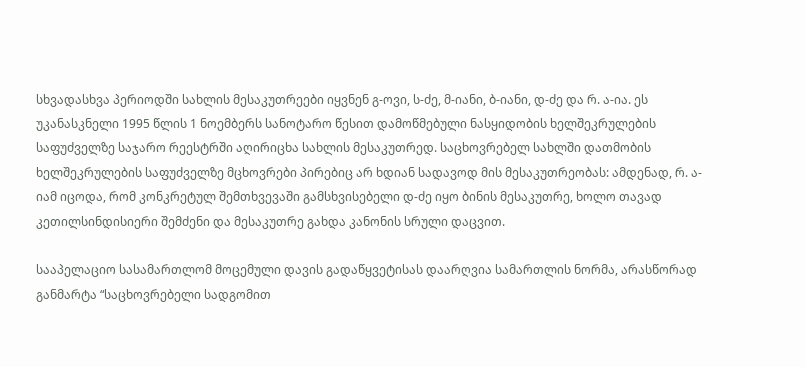სხვადასხვა პერიოდში სახლის მესაკუთრეები იყვნენ გ-ოვი, ს-ძე, მ-იანი, ბ-იანი, დ-ძე და რ. ა-ია. ეს უკანასკნელი 1995 წლის 1 ნოემბერს სანოტარო წესით დამოწმებული ნასყიდობის ხელშეკრულების საფუძველზე საჯარო რეესტრში აღირიცხა სახლის მესაკუთრედ. საცხოვრებელ სახლში დათმობის ხელშეკრულების საფუძველზე მცხოვრები პირებიც არ ხდიან სადავოდ მის მესაკუთრეობას: ამდენად, რ. ა-იამ იცოდა, რომ კონკრეტულ შემთხვევაში გამსხვისებელი დ-ძე იყო ბინის მესაკუთრე, ხოლო თავად კეთილსინდისიერი შემძენი და მესაკუთრე გახდა კანონის სრული დაცვით.

სააპელაციო სასამართლომ მოცემული დავის გადაწყვეტისას დაარღვია სამართლის ნორმა, არასწორად განმარტა “საცხოვრებელი სადგომით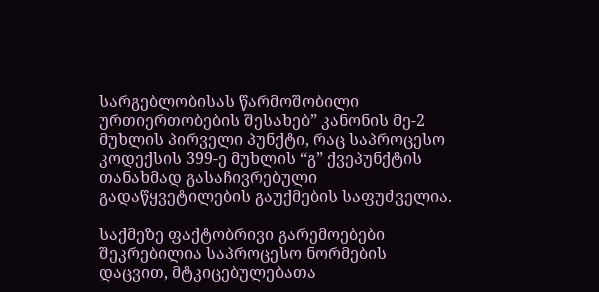სარგებლობისას წარმოშობილი ურთიერთობების შესახებ” კანონის მე-2 მუხლის პირველი პუნქტი, რაც საპროცესო კოდექსის 399-ე მუხლის “გ” ქვეპუნქტის თანახმად გასაჩივრებული გადაწყვეტილების გაუქმების საფუძველია.

საქმეზე ფაქტობრივი გარემოებები შეკრებილია საპროცესო ნორმების დაცვით, მტკიცებულებათა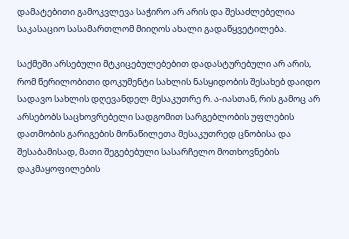დამატებითი გამოკვლევა საჭირო არ არის და შესაძლებელია საკასაციო სასამართლომ მიიღოს ახალი გადაწყვეტილება.

საქმეში არსებული მტკიცებულებებით დადასტურებული არ არის, რომ წერილობითი დოკუმენტი სახლის ნასყიდობის შესახებ დაიდო სადავო სახლის დღევანდელ მესაკუთრე რ. ა-იასთან, რის გამოც არ არსებობს საცხოვრებელი სადგომით სარგებლობის უფლების დათმობის გარიგების მონაწილეთა მესაკუთრედ ცნობისა და შესაბამისად, მათი შეგებებული სასარჩელო მოთხოვნების დაკმაყოფილების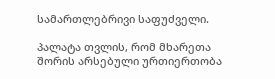სამართლებრივი საფუძველი.

პალატა თვლის, რომ მხარეთა შორის არსებული ურთიერთობა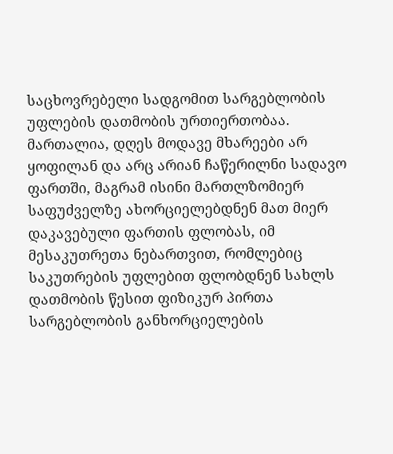საცხოვრებელი სადგომით სარგებლობის უფლების დათმობის ურთიერთობაა. მართალია, დღეს მოდავე მხარეები არ ყოფილან და არც არიან ჩაწერილნი სადავო ფართში, მაგრამ ისინი მართლზომიერ საფუძველზე ახორციელებდნენ მათ მიერ დაკავებული ფართის ფლობას, იმ მესაკუთრეთა ნებართვით, რომლებიც საკუთრების უფლებით ფლობდნენ სახლს დათმობის წესით ფიზიკურ პირთა სარგებლობის განხორციელების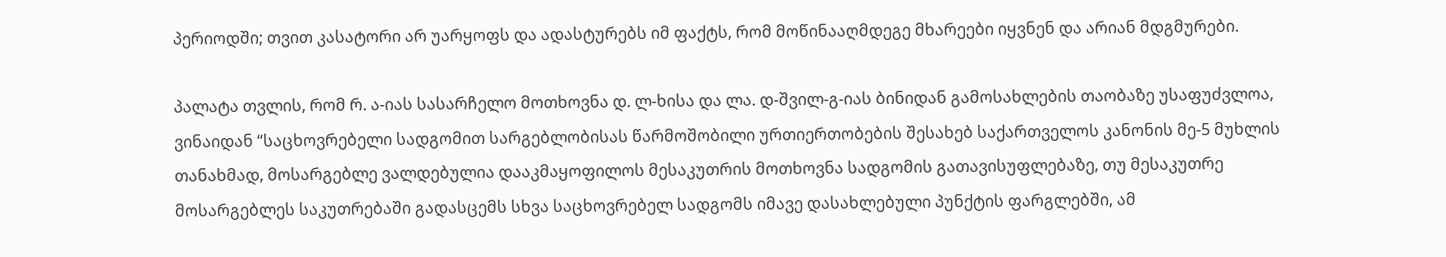პერიოდში; თვით კასატორი არ უარყოფს და ადასტურებს იმ ფაქტს, რომ მოწინააღმდეგე მხარეები იყვნენ და არიან მდგმურები.

პალატა თვლის, რომ რ. ა-იას სასარჩელო მოთხოვნა დ. ლ-ხისა და ლა. დ-შვილ-გ-იას ბინიდან გამოსახლების თაობაზე უსაფუძვლოა, ვინაიდან “საცხოვრებელი სადგომით სარგებლობისას წარმოშობილი ურთიერთობების შესახებ საქართველოს კანონის მე-5 მუხლის თანახმად, მოსარგებლე ვალდებულია დააკმაყოფილოს მესაკუთრის მოთხოვნა სადგომის გათავისუფლებაზე, თუ მესაკუთრე მოსარგებლეს საკუთრებაში გადასცემს სხვა საცხოვრებელ სადგომს იმავე დასახლებული პუნქტის ფარგლებში, ამ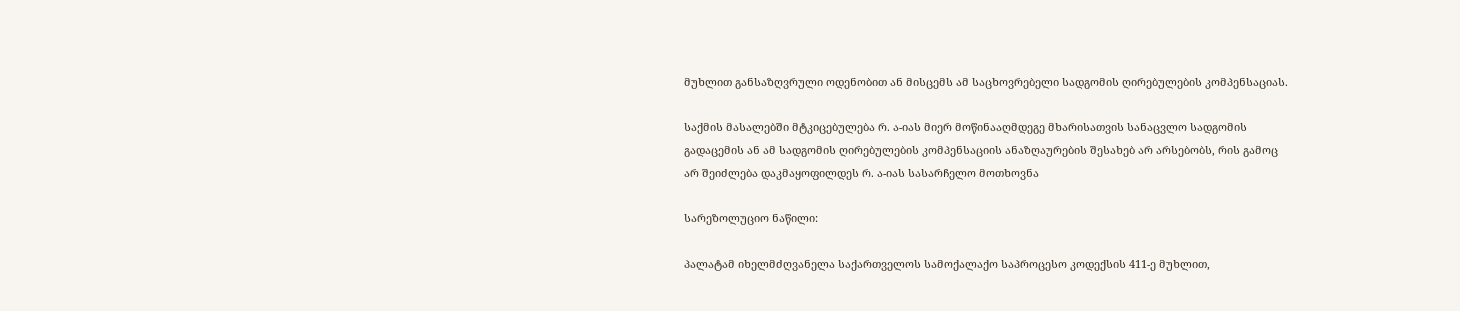მუხლით განსაზღვრული ოდენობით ან მისცემს ამ საცხოვრებელი სადგომის ღირებულების კომპენსაციას.

საქმის მასალებში მტკიცებულება რ. ა-იას მიერ მოწინააღმდეგე მხარისათვის სანაცვლო სადგომის გადაცემის ან ამ სადგომის ღირებულების კომპენსაციის ანაზღაურების შესახებ არ არსებობს, რის გამოც არ შეიძლება დაკმაყოფილდეს რ. ა-იას სასარჩელო მოთხოვნა

სარეზოლუციო ნაწილი:

პალატამ იხელმძღვანელა საქართველოს სამოქალაქო საპროცესო კოდექსის 411-ე მუხლით,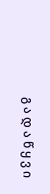გ ა დ ა წ ყ ვ ი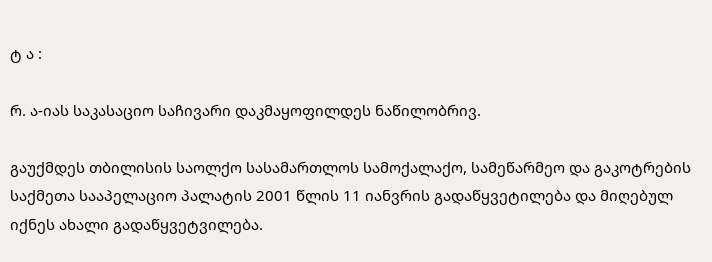ტ ა :

რ. ა-იას საკასაციო საჩივარი დაკმაყოფილდეს ნაწილობრივ.

გაუქმდეს თბილისის საოლქო სასამართლოს სამოქალაქო, სამეწარმეო და გაკოტრების საქმეთა სააპელაციო პალატის 2001 წლის 11 იანვრის გადაწყვეტილება და მიღებულ იქნეს ახალი გადაწყვეტვილება.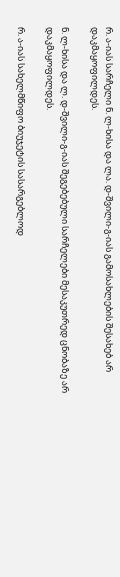რ. ა-იას სარჩელი ნ. ლ-ხისა და ლა. დ-შვილი-გ-იას გამოსახლების შესახებ არ დაკმაყოფილდეს.

ნ. ლ-ხისა და ლ. დ-შვილი-გ-იას შეგებებული სარჩელები მესაკუთრედ ცნობაზე არ დაკმაყოფილდეს.

რ. ა-იას სახელმწიფო ბიუჯეტის სასარგებლოდ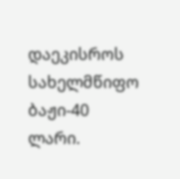დაეკისროს სახელმწიფო ბაჟი-40 ლარი.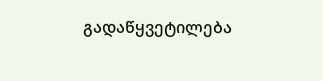გადაწყვეტილება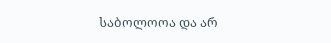საბოლოოა და არ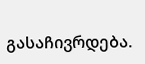გასაჩივრდება.